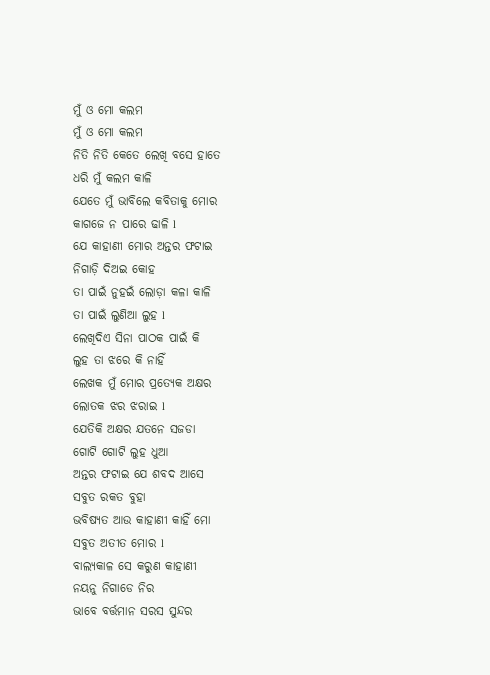ମୁଁ ଓ ମୋ କଲମ
ମୁଁ ଓ ମୋ କଲମ
ନିତି ନିତି କେତେ ଲେଖି ବସେ ହାତେ
ଧରି ମୁଁ କଲମ କାଳି
ଯେତେ ମୁଁ ଭାବିଲେ କବିତାକୁ ମୋର
କାଗଜେ ନ ପାରେ ଢାଳି l
ଯେ କାହାଣୀ ମୋର ଅନ୍ତର ଫଟାଇ
ନିଗାଡ଼ି ଦିଅଇ କୋହ
ତା ପାଇଁ ନୁହଇଁ ଲୋଡ଼ା କଳା କାଳି
ତା ପାଇଁ ଲୁଣିଆ ଲୁହ l
ଲେଖିଦିଏ ସିନା ପାଠକ ପାଇଁ କି
ଲୁହ ତା ଝରେ କି ନାହିଁ
ଲେଖକ ମୁଁ ମୋର ପ୍ରତ୍ୟେକ ଅକ୍ଷର
ଲୋତକ ଝର ଝରାଇ l
ଯେତିକି ଅକ୍ଷର ଯତନେ ସଜଡା
ଗୋଟି ଗୋଟି ଲୁହ ଧୁଆ
ଅନ୍ତର ଫଟାଇ ଯେ ଶବଦ ଆସେ
ସବୁତ ରକତ ବୁହା
ଭବିଷ୍ୟତ ଆଉ କାହାଣୀ କାହିଁ ମୋ
ସବୁତ ଅତୀତ ମୋର l
ବାଲ୍ୟକାଳ ସେ କରୁଣ କାହାଣୀ
ନୟନୁ ନିଗାଡେ ନିର
ଭାବେ ବର୍ତ୍ତମାନ ସରସ ସୁନ୍ଦର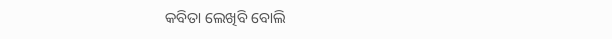କବିତା ଲେଖିବି ବୋଲି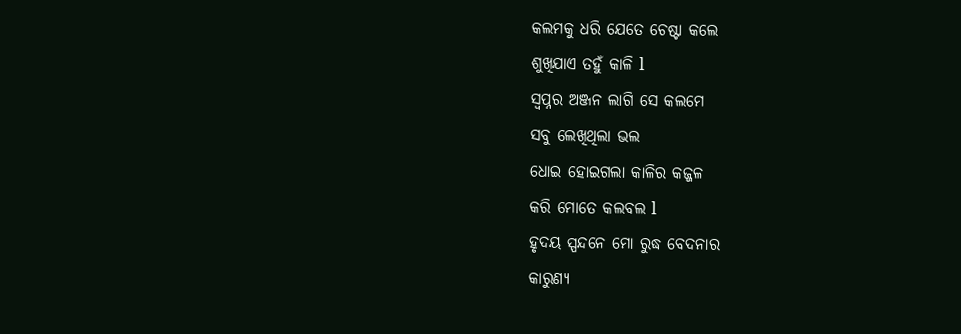କଲମକୁ ଧରି ଯେତେ ଚେଷ୍ଟା କଲେ
ଶୁଖିଯାଏ ତହୁଁ କାଳି l
ସ୍ବପ୍ନର ଅଞ୍ଜନ ଲାଗି ସେ କଲମେ
ସବୁ ଲେଖିଥିଲା ଭଲ
ଧୋଇ ହୋଇଗଲା କାଳିର କଜ୍ଜଳ
କରି ମୋତେ କଲବଲ l
ହୃଦୟ ସ୍ପନ୍ଦନେ ମୋ ରୁଦ୍ଧ ବେଦନାର
କାରୁଣ୍ୟ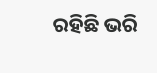ରହିଛି ଭରି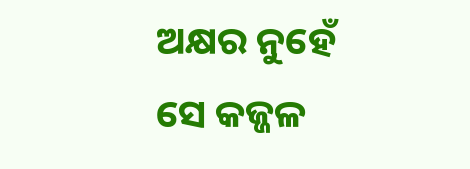ଅକ୍ଷର ନୁହେଁ ସେ କଜ୍ଜଳ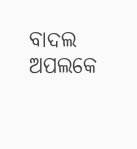ବାଦଲ
ଅପଲକେ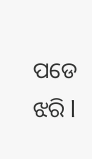ପଡେ ଝରି l